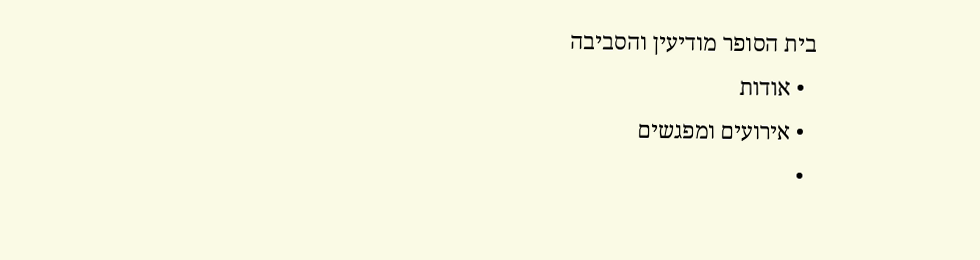בית הסופר מודיעין והסביבה
  • אודות
  • אירועים ומפגשים
  •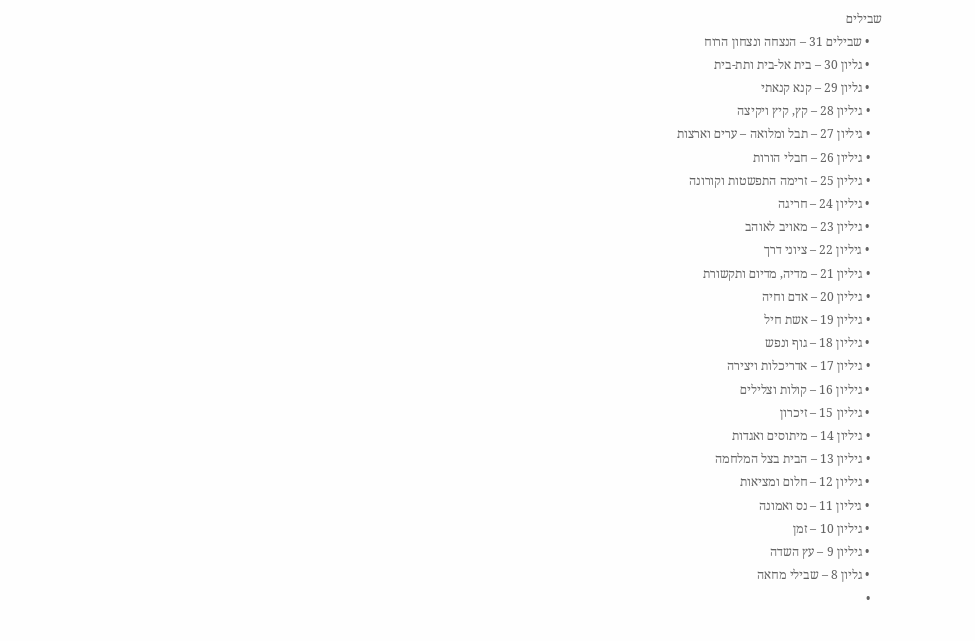שבילים
    • שבילים 31 – הנצחה ונצחון הרוח
    • גליון 30 – בית אל-בית ותת-בית
    • גליון 29 – קנא קנאתי
    • גיליון 28 – קץ, קיץ ויקיצה
    • גיליון 27 – תבל ומלואה – ערים וארצות
    • גיליון 26 – חבלי הורות
    • גיליון 25 – זרימה התפשטות וקורונה
    • גיליון 24 – חריגה
    • גיליון 23 – מאויב לאוהב
    • גיליון 22 – ציוני דרך
    • גיליון 21 – מדיה, מדיום ותקשורת
    • גיליון 20 – אדם וחיה
    • גיליון 19 – אשת חיל
    • גיליון 18 – גוף ונפש
    • גיליון 17 – אדריכלות ויצירה
    • גיליון 16 – קולות וצלילים
    • גיליון 15 – זיכרון
    • גיליון 14 – מיתוסים ואגדות
    • גיליון 13 – הבית בצל המלחמה
    • גיליון 12 – חלום ומציאות
    • גיליון 11 – נס ואמונה
    • גיליון 10 – זמן
    • גיליון 9 – עץ השדה
    • גליון 8 – שבילי מחאה
    •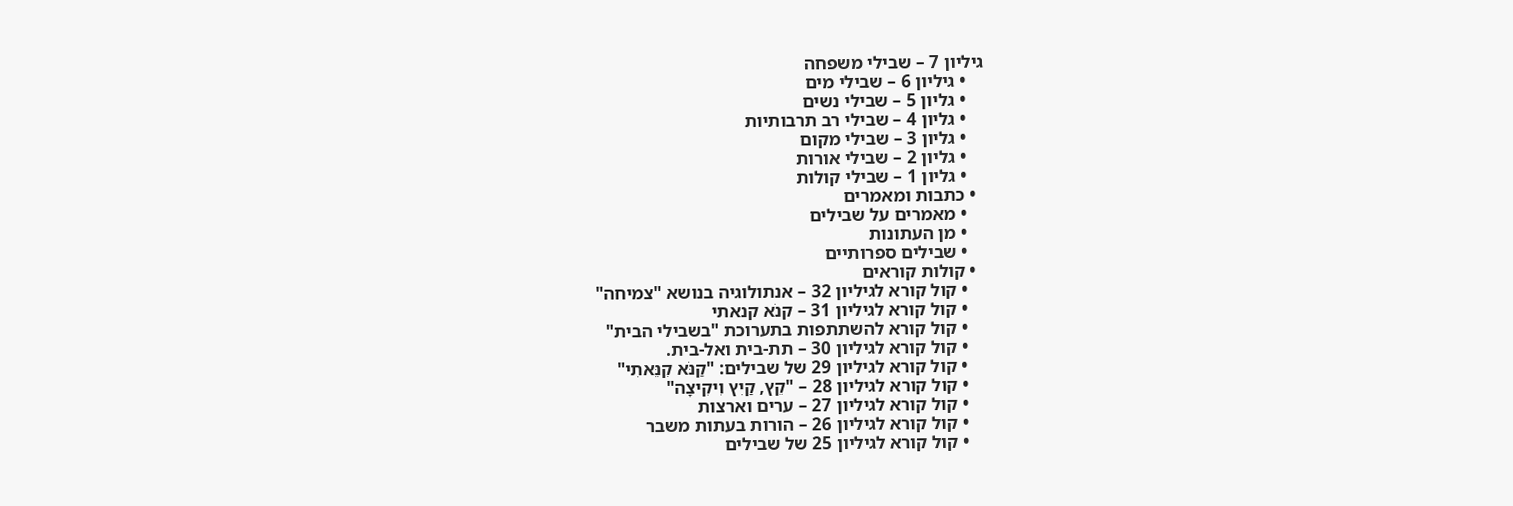גיליון 7 – שבילי משפחה
    • גיליון 6 – שבילי מים
    • גליון 5 – שבילי נשים
    • גליון 4 – שבילי רב תרבותיות
    • גליון 3 – שבילי מקום
    • גליון 2 – שבילי אורות
    • גליון 1 – שבילי קולות
  • כתבות ומאמרים
    • מאמרים על שבילים
    • מן העתונות
    • שבילים ספרותיים
  • קולות קוראים
    • קול קורא לגיליון 32 – אנתולוגיה בנושא "צמיחה"
    • קול קורא לגיליון 31 – קנֹא קנאתי
    • קול קורא להשתתפות בתערוכת "בשבילי הבית"
    • קול קורא לגיליון 30 – תת-בית ואל-בית.
    • קול קורא לגיליון 29 של שבילים: "קַנֹּא קִנֵּאתִי"
    • קול קורא לגיליון 28 – "קֵץ, קַיִץ וִיקִיצָה"
    • קול קורא לגיליון 27 – ערים וארצות
    • קול קורא לגיליון 26 – הורות בעתות משבר
    • קול קורא לגיליון 25 של שבילים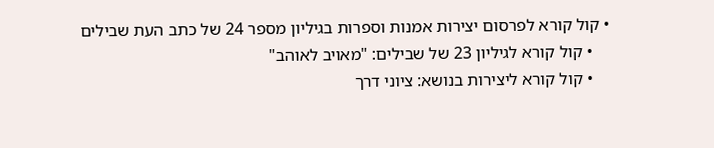• קול קורא לפרסום יצירות אמנות וספרות בגיליון מספר 24 של כתב העת שבילים
    • קול קורא לגיליון 23 של שבילים: "מאויב לאוהב"
    • קול קורא ליצירות בנושא: ציוני דרך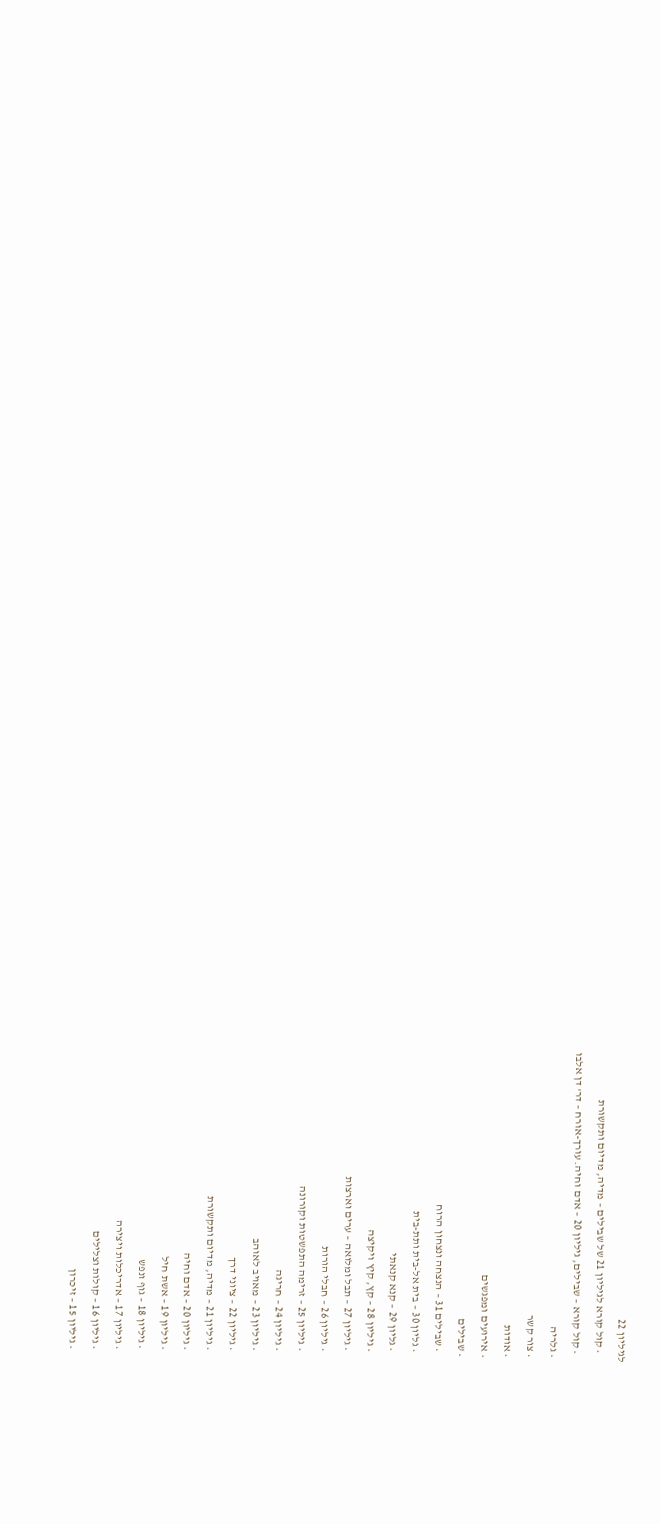לגיליון 22
    • קול קורא לגיליון 21 של שבילים – מדיה, מדיום ותקשורת
    • קול קורא – שבילים, גיליון 20 – אדם וחיה. עורך-אורח – דר' דן אלבו
  • גלריה
  • צור קשר
  • אודות
  • אירועים ומפגשים
  • שבילים
    • שבילים 31 – הנצחה ונצחון הרוח
    • גליון 30 – בית אל-בית ותת-בית
    • גליון 29 – קנא קנאתי
    • גיליון 28 – קץ, קיץ ויקיצה
    • גיליון 27 – תבל ומלואה – ערים וארצות
    • גיליון 26 – חבלי הורות
    • גיליון 25 – זרימה התפשטות וקורונה
    • גיליון 24 – חריגה
    • גיליון 23 – מאויב לאוהב
    • גיליון 22 – ציוני דרך
    • גיליון 21 – מדיה, מדיום ותקשורת
    • גיליון 20 – אדם וחיה
    • גיליון 19 – אשת חיל
    • גיליון 18 – גוף ונפש
    • גיליון 17 – אדריכלות ויצירה
    • גיליון 16 – קולות וצלילים
    • גיליון 15 – זיכרון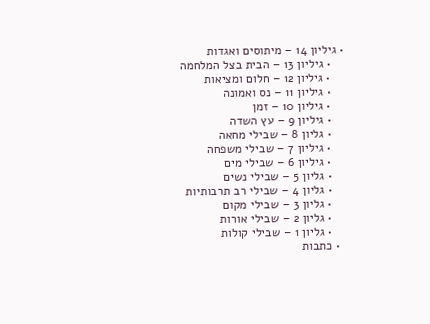• גיליון 14 – מיתוסים ואגדות
    • גיליון 13 – הבית בצל המלחמה
    • גיליון 12 – חלום ומציאות
    • גיליון 11 – נס ואמונה
    • גיליון 10 – זמן
    • גיליון 9 – עץ השדה
    • גליון 8 – שבילי מחאה
    • גיליון 7 – שבילי משפחה
    • גיליון 6 – שבילי מים
    • גליון 5 – שבילי נשים
    • גליון 4 – שבילי רב תרבותיות
    • גליון 3 – שבילי מקום
    • גליון 2 – שבילי אורות
    • גליון 1 – שבילי קולות
  • כתבות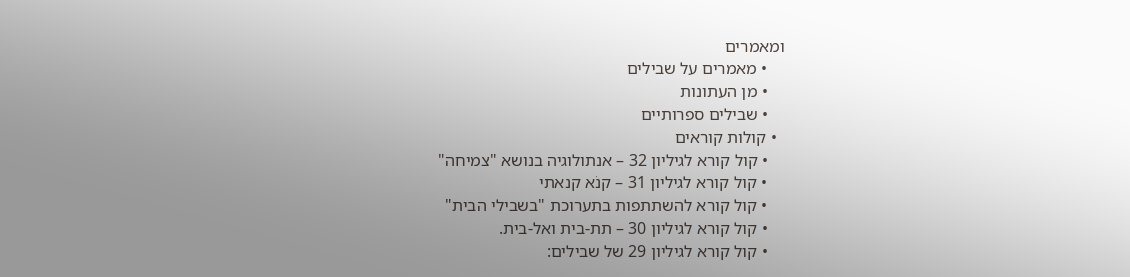ומאמרים
    • מאמרים על שבילים
    • מן העתונות
    • שבילים ספרותיים
  • קולות קוראים
    • קול קורא לגיליון 32 – אנתולוגיה בנושא "צמיחה"
    • קול קורא לגיליון 31 – קנֹא קנאתי
    • קול קורא להשתתפות בתערוכת "בשבילי הבית"
    • קול קורא לגיליון 30 – תת-בית ואל-בית.
    • קול קורא לגיליון 29 של שבילים: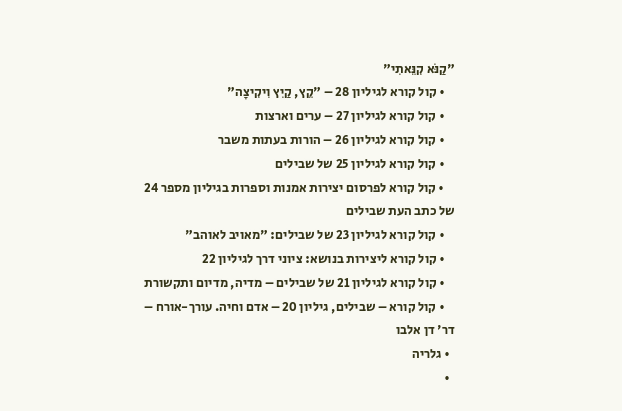"קַנֹּא קִנֵּאתִי"
    • קול קורא לגיליון 28 – "קֵץ, קַיִץ וִיקִיצָה"
    • קול קורא לגיליון 27 – ערים וארצות
    • קול קורא לגיליון 26 – הורות בעתות משבר
    • קול קורא לגיליון 25 של שבילים
    • קול קורא לפרסום יצירות אמנות וספרות בגיליון מספר 24 של כתב העת שבילים
    • קול קורא לגיליון 23 של שבילים: "מאויב לאוהב"
    • קול קורא ליצירות בנושא: ציוני דרך לגיליון 22
    • קול קורא לגיליון 21 של שבילים – מדיה, מדיום ותקשורת
    • קול קורא – שבילים, גיליון 20 – אדם וחיה. עורך-אורח – דר' דן אלבו
  • גלריה
  •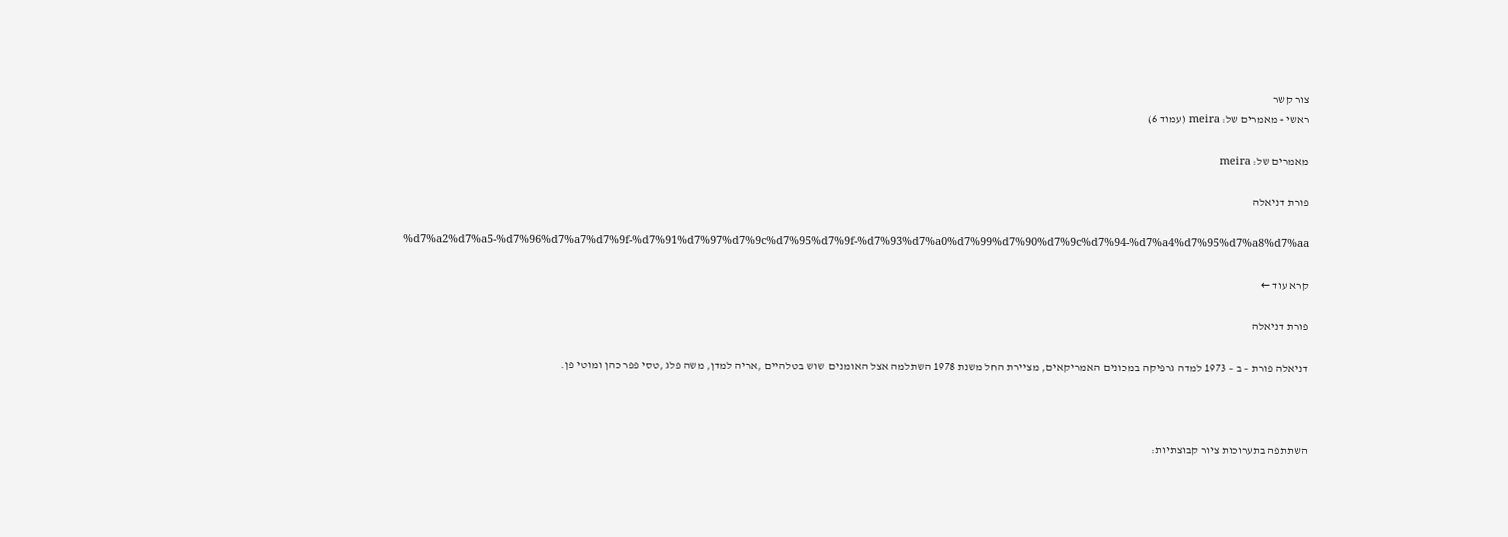צור קשר
ראשי » מאמרים של: meira (עמוד 6)

מאמרים של: meira

פורת דניאלה

%d7%a2%d7%a5-%d7%96%d7%a7%d7%9f-%d7%91%d7%97%d7%9c%d7%95%d7%9f-%d7%93%d7%a0%d7%99%d7%90%d7%9c%d7%94-%d7%a4%d7%95%d7%a8%d7%aa

קרא עוד ←

פורת דניאלה

דניאלה פורת – ב – 1973 למדה גרפיקה במכונים האמריקאים, מציירת החל משנת 1978 השתלמה אצל האומנים  שוש בטלהיים ,אריה למדן, משה פלג ,טסי פפר כהן ומוטי פן.



השתתפה בתערוכות ציור קבוצתיות: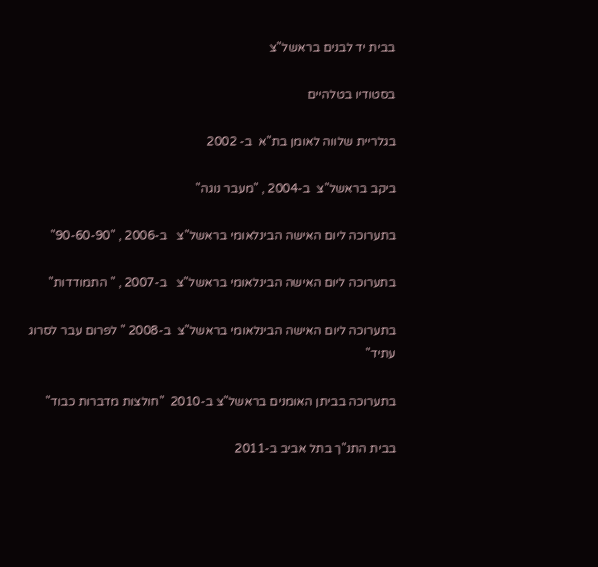בבית יד לבנים בראשל"צ

בסטודיו בטלהיים

בגלריית שלווה לאומן בת"א  ב- 2002

ביקב בראשל"צ  ב-2004 , "מעבר נוגה"

בתערוכה ליום האישה הבינלאומי בראשל"צ   ב-2006 , "90-60-90"

בתערוכה ליום האישה הבינלאומי בראשל"צ   ב-2007 , " התמודדות"

בתערוכה ליום האישה הבינלאומי בראשל"צ  ב-2008 " לפרום עבר לסרוג עתיד"

בתערוכה בביתן האומנים בראשל"צ ב-2010  "חולצות מדברות כבוד"

בבית התנ"ך בתל אביב ב-2011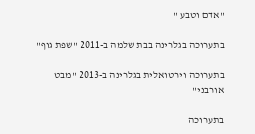"אדם וטבע "

בתערוכה בגלרינה בבת שלמה ב-2011 "שפת גוף"

בתערוכה וירטואלית בגלרינה ב-2013 "מבט אורבני"

בתערוכה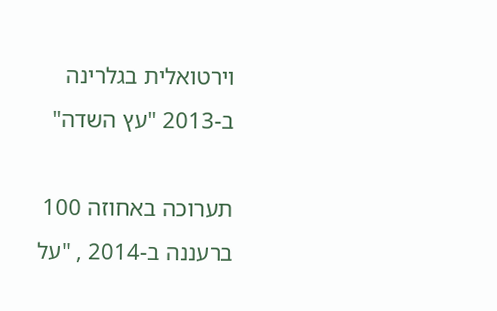וירטואלית בגלרינה  ב-2013 "עץ השדה"

תערוכה באחוזה 100 ברעננה ב-2014 , "על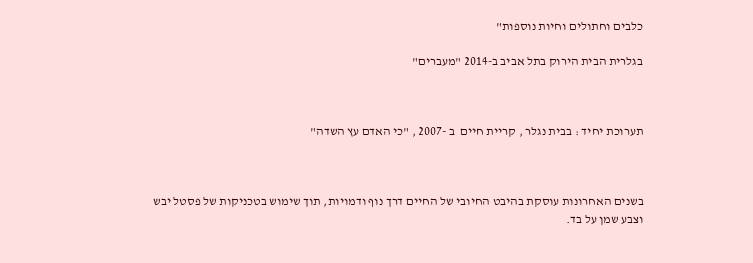כלבים וחתולים וחיות נוספות"

בגלרית הבית הירוק בתל אביב ב-2014 "מעברים"



תערוכת יחיד : בבית נגלר , קריית חיים  ב -2007 , "כי האדם עץ השדה"



בשנים האחרונות עוסקת בהיבט החיובי של החיים דרך נוף ודמויות, תוך שימוש בטכניקות של פסטל יבש וצבע שמן על בד.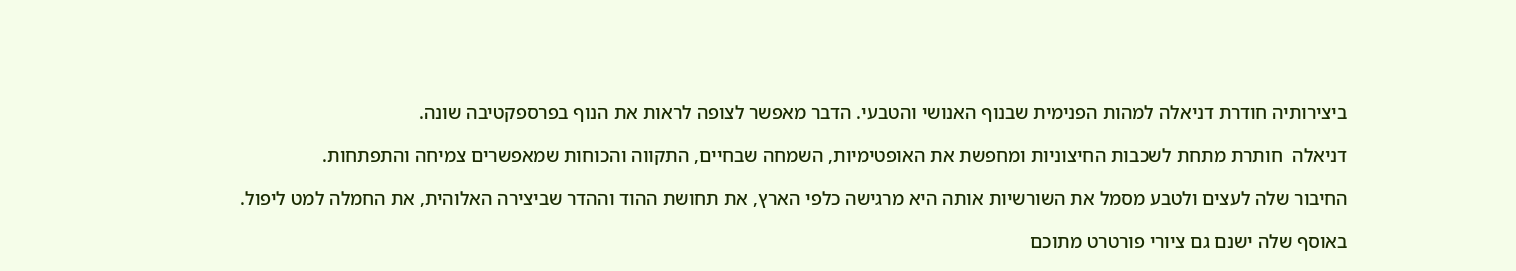ביצירותיה חודרת דניאלה למהות הפנימית שבנוף האנושי והטבעי. הדבר מאפשר לצופה לראות את הנוף בפרספקטיבה שונה.

דניאלה  חותרת מתחת לשכבות החיצוניות ומחפשת את האופטימיות, השמחה שבחיים, התקווה והכוחות שמאפשרים צמיחה והתפתחות.

החיבור שלה לעצים ולטבע מסמל את השורשיות אותה היא מרגישה כלפי הארץ, את תחושת ההוד וההדר שביצירה האלוהית, את החמלה למט ליפול.

באוסף שלה ישנם גם ציורי פורטרט מתוכם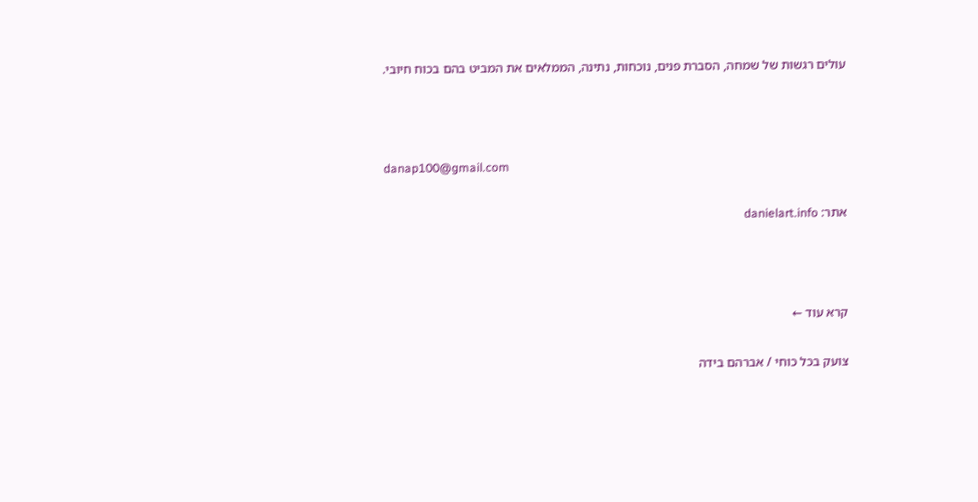עולים רגשות של שמחה, הסברת פנים, נוכחות, נתינה, הממלאים את המביט בהם בכוח חיובי.



danap100@gmail.com

אתר: danielart.info



קרא עוד ←

צועק בכל כוחי / אברהם בידה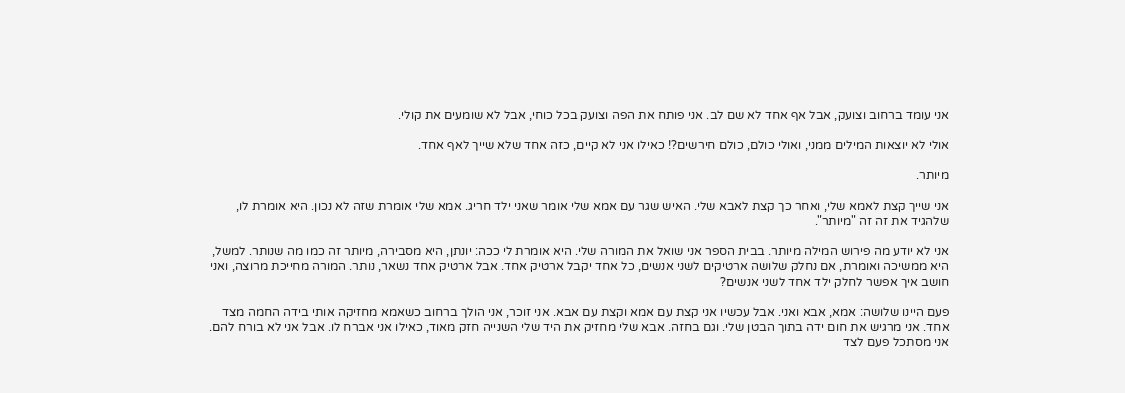אני עומד ברחוב וצועק, אבל אף אחד לא שם לב. אני פותח את הפה וצועק בכל כוחי, אבל לא שומעים את קולי.

אולי לא יוצאות המילים ממני, ואולי כולם, כולם חירשים?! כאילו אני לא קיים, כזה אחד שלא שייך לאף אחד.

מיותר.

אני שייך קצת לאמא שלי, ואחר כך קצת לאבא שלי. האיש שגר עם אמא שלי אומר שאני ילד חריג. אמא שלי אומרת שזה לא נכון. היא אומרת לו, שלהגיד את זה זה "מיותר".

אני לא יודע מה פירוש המילה מיותר. בבית הספר אני שואל את המורה שלי. היא אומרת לי ככה: יונתן, היא מסבירה, מיותר זה כמו מה שנותר. למשל, היא ממשיכה ואומרת, אם נחלק שלושה ארטיקים לשני אנשים, כל אחד יקבל ארטיק אחד. אבל ארטיק אחד נשאר, נותר. המורה מחייכת מרוצה, ואני חושב איך אפשר לחלק ילד אחד לשני אנשים?

פעם היינו שלושה: אמא, אבא ואני. אבל עכשיו אני קצת עם אמא וקצת עם אבא. אני זוכר, אני הולך ברחוב כשאמא מחזיקה אותי בידה החמה מצד אחד. אני מרגיש את חום ידה בתוך הבטן שלי. וגם בחזה. אבא שלי מחזיק את היד שלי השנייה חזק מאוד, כאילו אני אברח לו. אבל אני לא בורח להם. אני מסתכל פעם לצד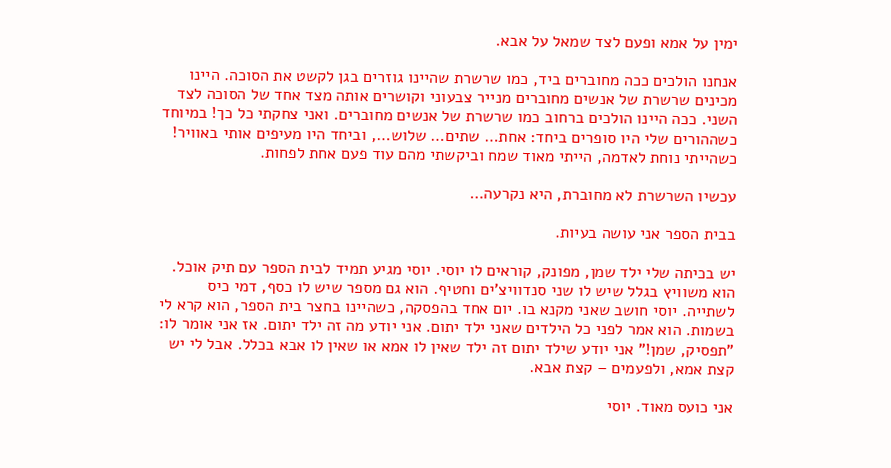ימין על אמא ופעם לצד שמאל על אבא.

אנחנו הולכים ככה מחוברים ביד, כמו שרשרת שהיינו גוזרים בגן לקשט את הסוכה. היינו מכינים שרשרת של אנשים מחוברים מנייר צבעוני וקושרים אותה מצד אחד של הסוכה לצד השני. ככה היינו הולכים ברחוב כמו שרשרת של אנשים מחוברים. ואני צחקתי כל כך! במיוחד כשההורים שלי היו סופרים ביחד: אחת… שתים… שלוש…, וביחד היו מעיפים אותי באוויר! כשהייתי נוחת לאדמה, הייתי מאוד שמח וביקשתי מהם עוד פעם אחת לפחות.

עכשיו השרשרת לא מחוברת, היא נקרעה…

בבית הספר אני עושה בעיות.

יש בכיתה שלי ילד שמן, מפונק, קוראים לו יוסי. יוסי מגיע תמיד לבית הספר עם תיק אוכל. הוא משוויץ בגלל שיש לו שני סנדוויצ'ים וחטיף. הוא גם מספר שיש לו כסף, דמי כיס לשתייה. יוסי חושב שאני מקנא בו. יום אחד בהפסקה, כשהיינו בחצר בית הספר, הוא קרא לי בשמות. הוא אמר לפני כל הילדים שאני ילד יתום. אני יודע מה זה ילד יתום. אז אני אומר לו: "תפסיק, שמן!" אני יודע שילד יתום זה ילד שאין לו אמא או שאין לו אבא בכלל. אבל לי יש קצת אמא, ולפעמים – קצת אבא.

אני כועס מאוד. יוסי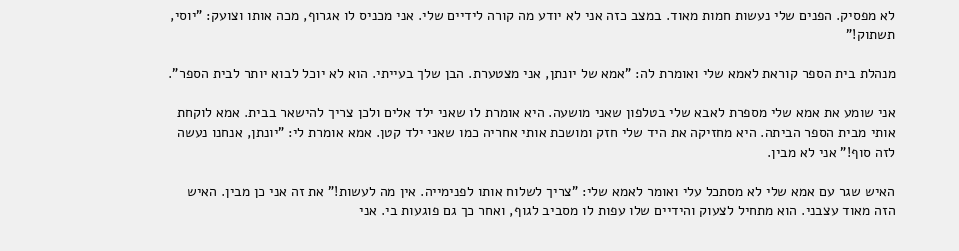לא מפסיק. הפנים שלי נעשות חמות מאוד. במצב כזה אני לא יודע מה קורה לידיים שלי. אני מכניס לו אגרוף, מכה אותו וצועק: "יוסי, תשתוק!"

מנהלת בית הספר קוראת לאמא שלי ואומרת לה: "אמא של יונתן, אני מצטערת. הבן שלך בעייתי. הוא לא יוכל לבוא יותר לבית הספר".

אני שומע את אמא שלי מספרת לאבא שלי בטלפון שאני מושעה. היא אומרת לו שאני ילד אלים ולכן צריך להישאר בבית. אמא לוקחת אותי מבית הספר הביתה. היא מחזיקה את היד שלי חזק ומושכת אותי אחריה כמו שאני ילד קטן. אמא אומרת לי: "יונתן, אנחנו נעשה לזה סוף!" אני לא מבין.

האיש שגר עם אמא שלי לא מסתכל עלי ואומר לאמא שלי: "צריך לשלוח אותו לפנימייה. אין מה לעשות!" את זה אני כן מבין. האיש הזה מאוד עצבני. הוא מתחיל לצעוק והידיים שלו עפות לו מסביב לגוף, ואחר כך גם פוגעות בי. אני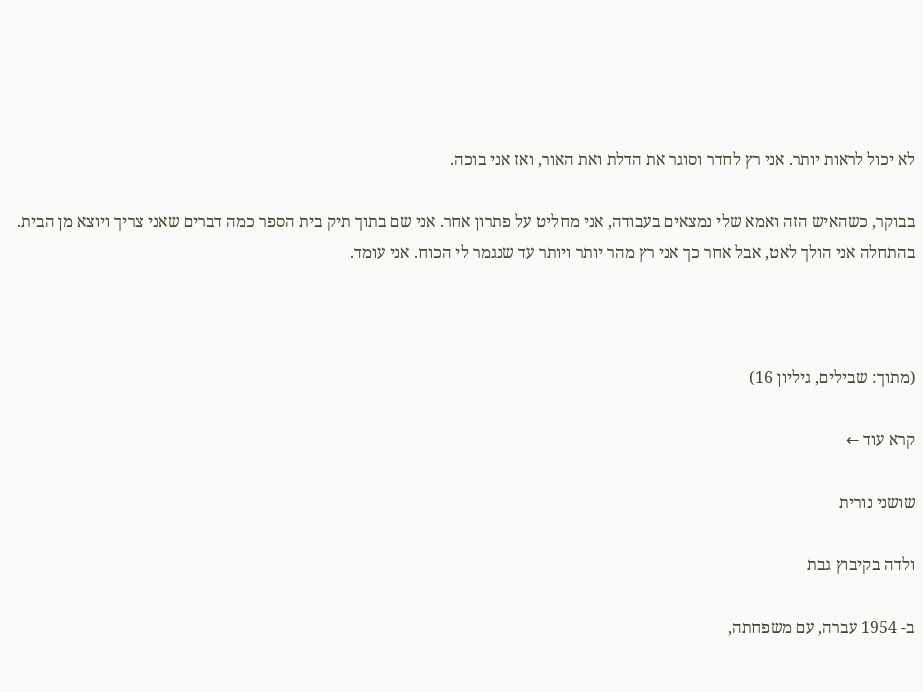לא יכול לראות יותר. אני רץ לחדר וסוגר את הדלת ואת האור, ואז אני בוכה.

בבוקר, כשהאיש הזה ואמא שלי נמצאים בעבודה, אני מחליט על פתרון אחר. אני שם בתוך תיק בית הספר כמה דברים שאני צריך ויוצא מן הבית. בהתחלה אני הולך לאט, אבל אחר כך אני רץ מהר יותר ויותר עד שנגמר לי הכוח. אני עומד.



(מתוך: שבילים, גיליון 16)

קרא עוד ←

שושני נורית

ולדה בקיבוץ גבת

ב- 1954 עברה, עם משפחתה,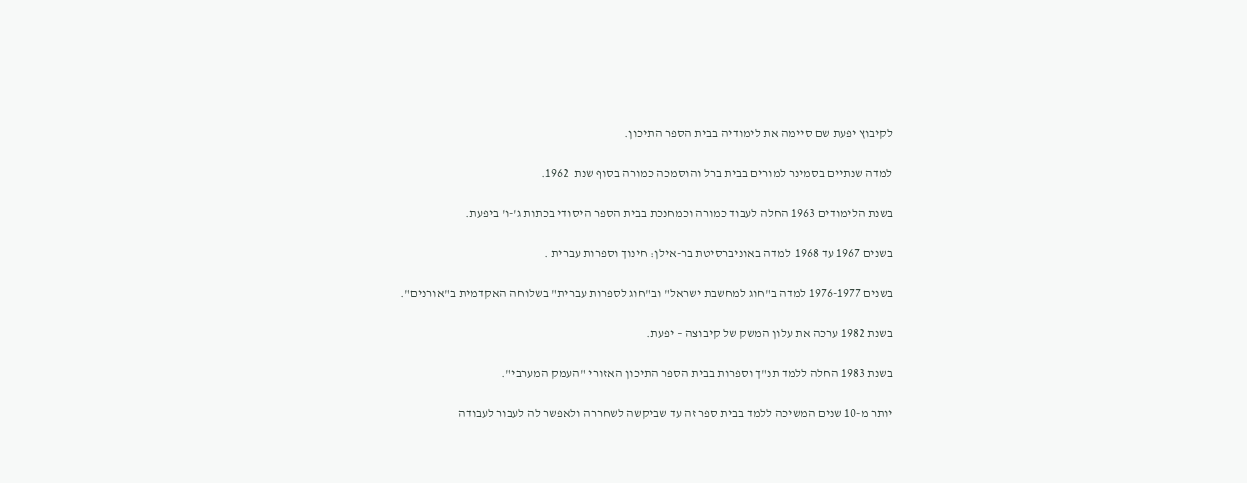לקיבוץ יפעת שם סיימה את לימודיה בבית הספר התיכון.

למדה שנתיים בסמינר למורים בבית ברל והוסמכה כמורה בסוף שנת  1962.

בשנת הלימודים 1963 החלה לעבוד כמורה וכמחנכת בבית הספר היסודי בכתות ג'-ו' ביפעת.

בשנים 1967 עד 1968  למדה באוניברסיטת בר-אילן: חינוך וספרות עברית .

בשנים 1976-1977 למדה ב"חוג למחשבת ישראל" וב"חוג לספרות עברית" בשלוחה האקדמית ב"אורנים".

בשנת 1982 ערכה את עלון המשק של קיבוצה – יפעת.

בשנת 1983 החלה ללמד תנ"ך וספרות בבית הספר התיכון האזורי "העמק המערבי".

יותר מ-10 שנים המשיכה ללמד בבית ספר זה עד שביקשה לשחררה ולאפשר לה לעבור לעבודה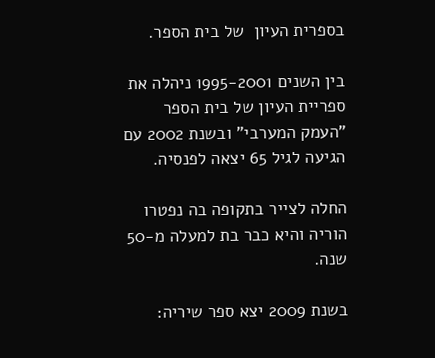בספרית העיון  של בית הספר.

בין השנים 1995-2001 ניהלה את ספריית העיון של בית הספר "העמק המערבי" ובשנת 2002 עם הגיעה לגיל 65 יצאה לפנסיה.

החלה לצייר בתקופה בה נפטרו הוריה והיא כבר בת למעלה מ-50 שנה.

בשנת 2009 יצא ספר שיריה: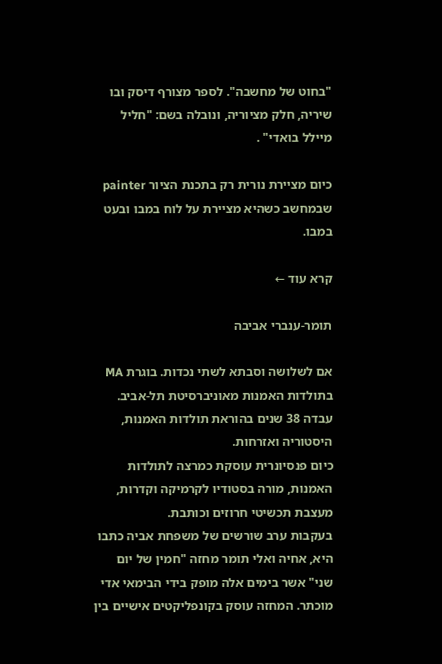"בחוט של מחשבה". לספר מצורף דיסק ובו שיריה, חלק מציוריה, ונובלה בשם: "חליל מיילל בואדי" .

כיום מציירת נורית רק בתכנת הציור painter   שבמחשב כשהיא מציירת על לוח במבו ובעט במבו.

קרא עוד ←

תומר-ענברי אביבה

אם לשלושה וסבתא לשתי נכדות. בוגרת MA בתולדות האמנות מאוניברסיטת תל-אביב. עבדה 38 שנים בהוראת תולדות האמנות, היסטוריה ואזרחות.
כיום פנסיונרית עוסקת כמרצה לתולדות האמנות, מורה בסטודיו לקרמיקה וקדרות, מעצבת תכשיטי חרוזים וכותבת.
בעקבות ערב שורשים של משפחת אביה כתבו היא, אחיה ואלי תומר מחזה "חמין של יום שני" אשר בימים אלה מופק בידי הבימאי אדי מוכתר. המחזה עוסק בקונפליקטים אישיים בין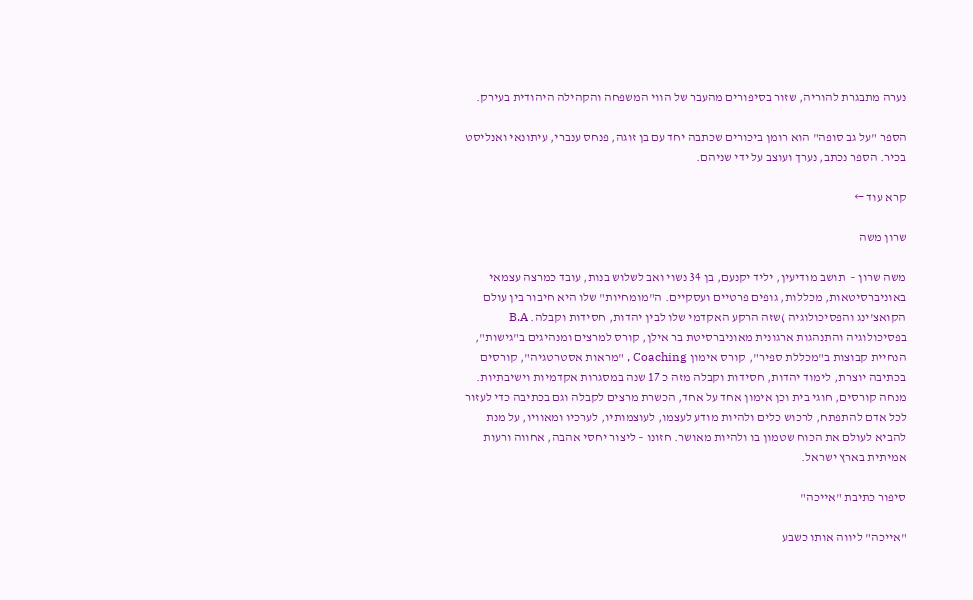נערה מתבגרת להוריה, שזור בסיפורים מהעבר של הווי המשפחה והקהילה היהודית בעירק.

הספר "על גב סופה" הוא רומן ביכורים שכתבה יחד עם בן זוגה, פנחס ענברי, עיתונאי ואנליסט בכיר. הספר נכתב, נערך ועוצב על ידי שניהם.

קרא עוד ←

שרון משה

משה שרון –  תושב מודיעין, יליד יקנעם, בן 34 נשוי ואב לשלוש בנות, עובד כמרצה עצמאי באוניברסיטאות, מכללות, גופים פרטיים ועסקיים. ה"מומחיות" שלו היא חיבור בין עולם הקואצ'ינג והפסיכולוגיה )שזה הרקע האקדמי שלו לבין יהדות, חסידות וקבלה. B.A בפסיכולוגיה והתנהגות ארגונית מאוניברסיטת בר אילן, קורס למרצים ומנהיגים ב"גישות", הנחיית קבוצות ב"מכללת ספיר", קורס אימון Coaching , "מראות אסטרטגיה", קורסים בכתיבה יוצרת, לימוד יהדות, חסידות וקבלה מזה כ 17 שנה במסגרות אקדמיות וישיבתיות. מנחה קורסים, חוגי בית וכן אימון אחד על אחד, הכשרת מרצים לקבלה וגם בכתיבה כדי לעזור לכל אדם להתפתח, לרכוש כלים ולהיות מודע לעצמו, לעוצמותיו, לערכיו ומאוויו, על מנת להביא לעולם את הכוח שטמון בו ולהיות מאושר. חזונו – ליצור יחסי אהבה, אחווה ורעות אמיתית בארץ ישראל.

סיפור כתיבת "אייכה"

"אייכה" ליווה אותו כשבע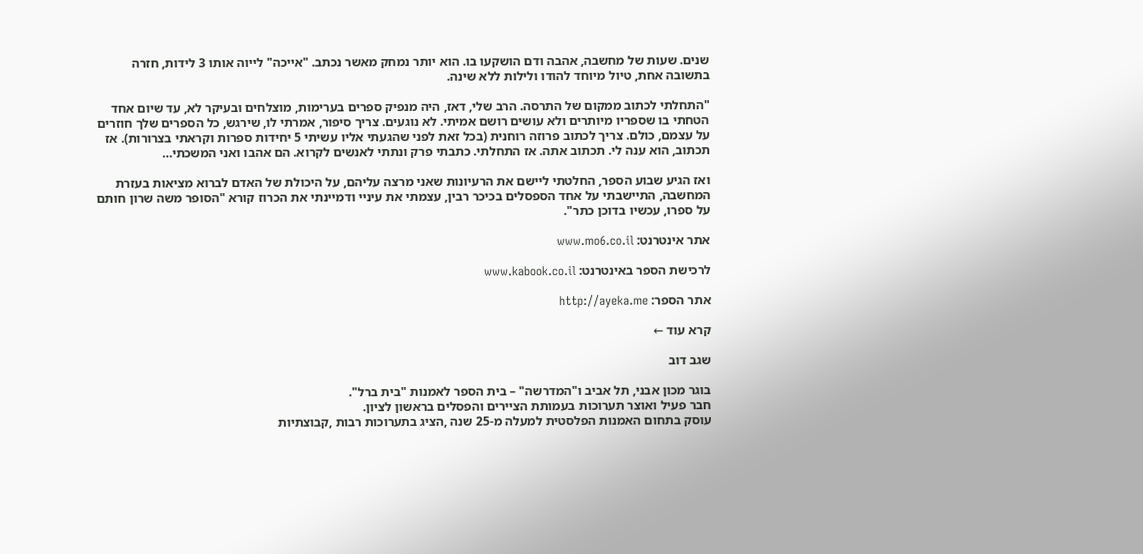שנים. שעות של מחשבה, אהבה ודם הושקעו בו. הוא יותר נמחק מאשר נכתב. "אייכה" לייוה אותו 3 לידות, חזרה בתשובה אחת, טיול מיוחד להודו ולילות ללא שינה.

"התחלתי לכתוב ממקום של התרסה. הרב שלי, דאז, היה מנפיק ספרים בערימות, מוצלחים ובעיקר לא, עד שיום אחד הטחתי בו שספריו מיותרים ולא עושים רושם אמיתי. לא נוגעים. צריך סיפור, אמרתי לו, שירגש, כל הספרים שלך חוזרים על עצמם, כולם. צריך לכתוב פרוזה רוחנית (בכל זאת לפני שהגעתי אליו עשיתי 5 יחידות ספרות וקראתי בצרורות). אז תכתוב, הוא ענה לי. תכתוב אתה. אז התחלתי. כתבתי פרק ונתתי לאנשים לקרוא. הם אהבו ואני המשכתי…

ואז הגיע שבוע הספר, החלטתי ליישם את הרעיונות שאני מרצה עליהם, על היכולת של האדם לברוא מציאות בעזרת המחשבה, התיישבתי על אחד הספסלים בכיכר רבין, עצמתי את עיניי ודמיינתי את הכרוז קורא "הסופר משה שרון חותם על ספרו, עכשיו בדוכן כתר".

אתר אינטרנט: www.mo6.co.il

לרכישת הספר באינטרנט: www.kabook.co.il

אתר הספר: http://ayeka.me

קרא עוד ←

שגב דוב

בוגר מכון אבני, תל אביב ו"המדרשה" – בית הספר לאמנות "בית ברל".
חבר פעיל ואוצר תערוכות בעמותת הציירים והפסלים בראשון לציון.
עוסק בתחום האמנות הפלסטית למעלה מ-25 שנה ,הציג בתערוכות רבות ,קבוצתיות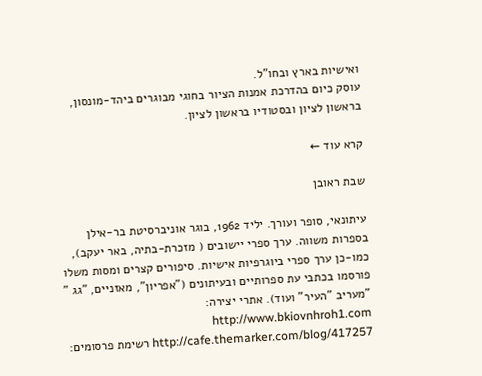ואישיות בארץ ובחו"ל.
עוסק כיום בהדרכת אמנות הציור בחוגי מבוגרים ביהד-מונסון, בראשון לציון ובסטודיו בראשון לציון.

קרא עוד ←

שבת ראובן

עיתונאי, סופר ועורך. יליד 1962, בוגר אוניברסיטת בר-אילן בספרות משווה. ערך ספרי יישובים ( מזכרת-בתיה, באר יעקב), כמו-כן ערך ספרי ביוגרפיות אישיות. סיפורים קצרים ומסות משלו פורסמו בכתבי עת ספרותיים ובעיתונים ("אפריון", מאזניים, "גג " "מעריב "העיר" ועוד). אתרי יצירה: http://www.bkiovnhroh1.com http://cafe.themarker.com/blog/417257 רשימת פרסומים: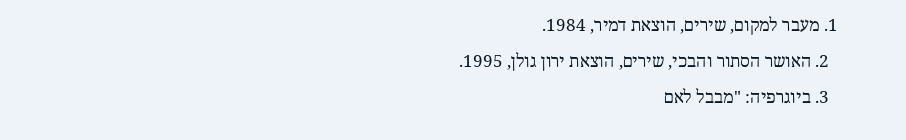1. מעבר למקום, שירים, הוצאת דמיר, 1984.
  2. האושר הסתור והבכי, שירים, הוצאת ירון גולן, 1995.
  3. ביוגרפיה: "מבבל לאם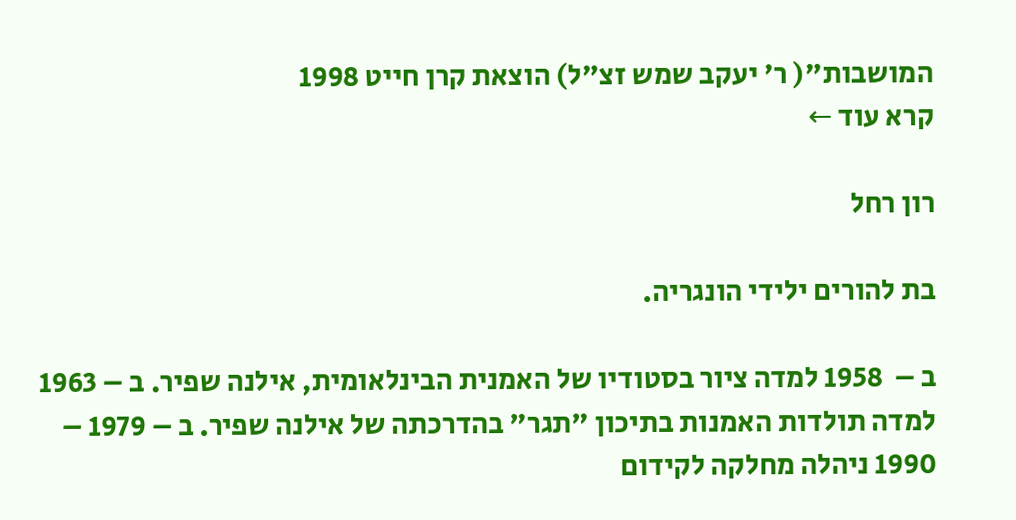המושבות"( ר' יעקב שמש זצ"ל) הוצאת קרן חייט 1998
קרא עוד ←

רון רחל

בת להורים ילידי הונגריה.

ב –  1958 למדה ציור בסטודיו של האמנית הבינלאומית, אילנה שפיר. ב – 1963 למדה תולדות האמנות בתיכון "תגר" בהדרכתה של אילנה שפיר. ב – 1979 – 1990 ניהלה מחלקה לקידום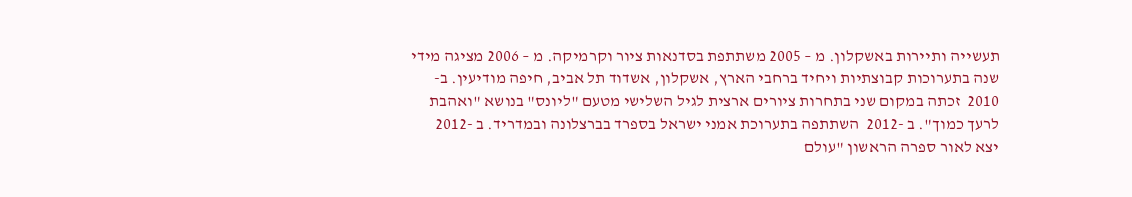תעשייה ותיירות באשקלון. מ – 2005 משתתפת בסדנאות ציור וקרמיקה. מ – 2006 מציגה מידי שנה בתערוכות קבוצתיות ויחיד ברחבי הארץ, אשקלון, אשדוד תל אביב, חיפה מודיעין. ב- 2010  זכתה במקום שני בתחרות ציורים ארצית לגיל השלישי מטעם "ליונס" בנושא "ואהבת לרעך כמוך". ב -2012  השתתפה בתערוכת אמני ישראל בספרד בברצלונה ובמדריד. ב -2012  יצא לאור ספרה הראשון "עולם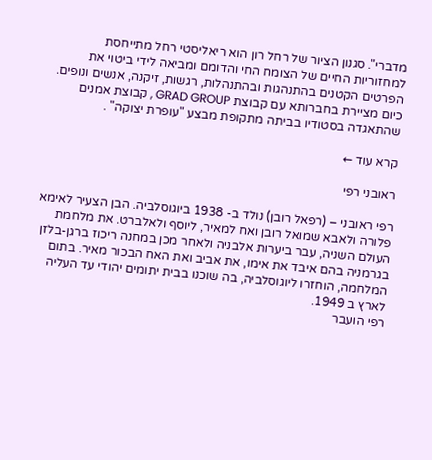מדברי". סגנון הציור של רחל רון הוא ריאליסטי רחל מתייחסת למחזוריות החיים של הצומח החי והדומם ומביאה לידי ביטוי את הפרטים הקטנים בהתנהגות ובהתנהלות, רגשות, זיקנה, אנשים ונופים. כיום מציירת בחברותא עם קבוצת GRAD GROUP , קבוצת אמנים שהתאגדה בסטודיו בביתה מתקופת מבצע "עופרת יצוקה" .

קרא עוד ←

ראובני רפי

רפי ראובני – (רפאל רובן) נולד ב- 1938 ביוגוסלביה. הבן הצעיר לאימא פלורה ולאבא שמואל רובן ואח למאיר, ליוסף ולאלברט. את מלחמת העולם השניה, עבר ביערות אלבניה ולאחר מכן במחנה ריכוז ברגן-בלזן בגרמניה בהם איבד את אימו, את אביב ואת האח הבכור מאיר. בתום המלחמה, הוחזרו ליוגוסלביה, בה שוכנו בבית יתומים יהודי עד העליה לארץ ב 1949.
רפי הועבר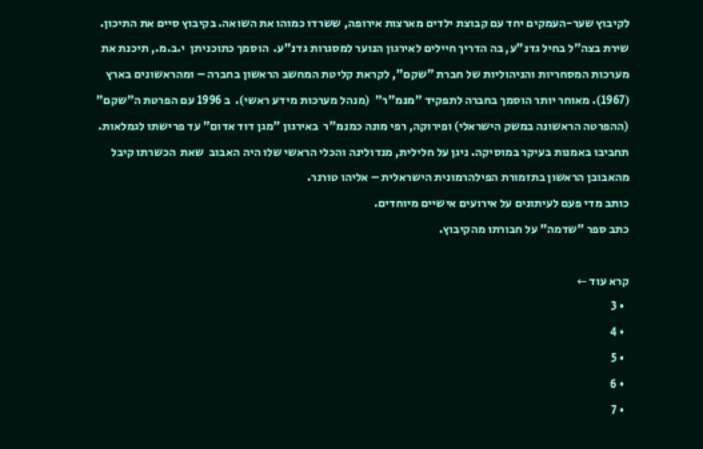לקיבוץ שער-העמקים יחד עם קבוצת ילדים מארצות אירופה, ששרדו כמוהו את השואה. בקיבוץ סיים את התיכון. שירת בצה"ל בחיל גדנ"ע, בה הדריך חיילים לאירגון הנוער למסגרות גדנ"ע.  הוסמך כתוכניתן  י.ב.מ., תיכנת את מערכות המסחריות והניהוליות של חברת "שקם", לקראת קליטת המחשב הראשון בחברה – ומהראשונים בארץ (1967). מאוחר יותר הוסמך בחברה לתפקיד "מנמ"ר"  (מנהל מערכות מידע ראשי).  ב 1996 עם הפרטת ה"שקם" (ההפרטה הראשונה במשק הישראלי) ופירוקה, רפי מונה כמנמ"ר  באירגון "מגן דוד אדום" עד פרישתו לגמלאות.
תחביבו באמנות בעיקר במוסיקה. ניגן על חלילית, מנדולינה והכלי הראשי שלו היה האבוב  שאת  הכשרתו קיבל מהאבובן הראשון בתזמורת הפילהרמונית הישראלית – אליהו טורנר.
כותב מדי פעם לעיתונים על אירועים אישיים מיוחדים.
כתב ספר "שדמה" על חבורתו מהקיבוץ.

קרא עוד ←
  • 3
  • 4
  • 5
  • 6
  • 7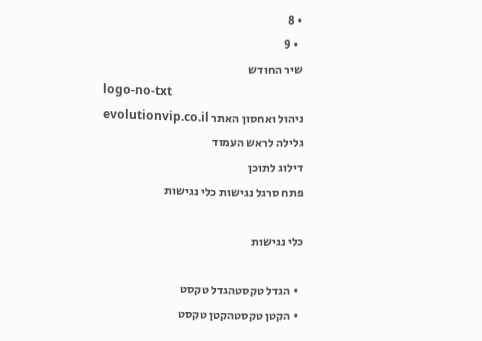• 8
  • 9
שיר החודש
logo-no-txt
ניהול ואחסון האתר evolutionvip.co.il
גלילה לראש העמוד
דילוג לתוכן
פתח סרגל נגישות כלי נגישות

כלי נגישות

  • הגדל טקסטהגדל טקסט
  • הקטן טקסטהקטן טקסט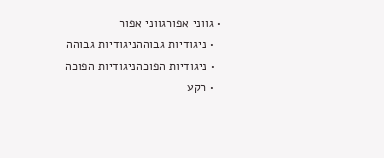• גווני אפורגווני אפור
  • ניגודיות גבוההניגודיות גבוהה
  • ניגודיות הפוכהניגודיות הפוכה
  • רקע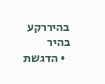בהיררקע בהיר
  • הדגשת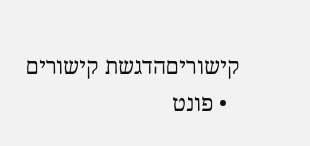קישוריםהדגשת קישורים
  • פונט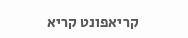קריאפונט קריא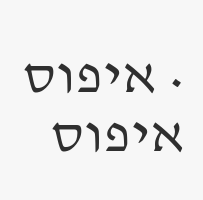• איפוס איפוס